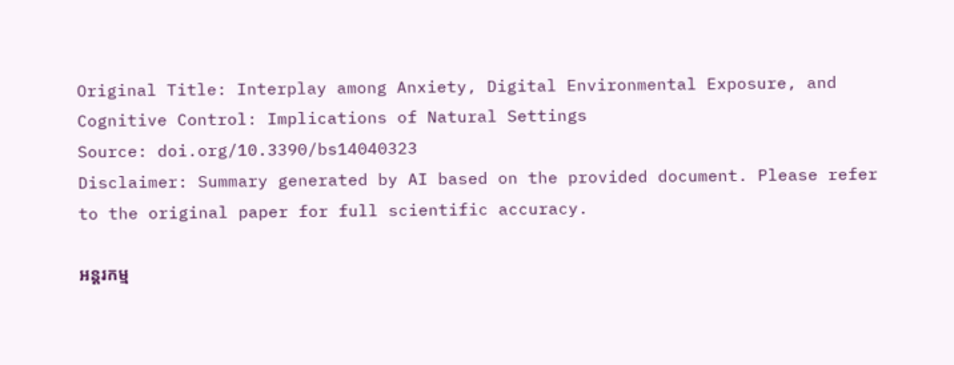Original Title: Interplay among Anxiety, Digital Environmental Exposure, and Cognitive Control: Implications of Natural Settings
Source: doi.org/10.3390/bs14040323
Disclaimer: Summary generated by AI based on the provided document. Please refer to the original paper for full scientific accuracy.

អន្តរកម្ម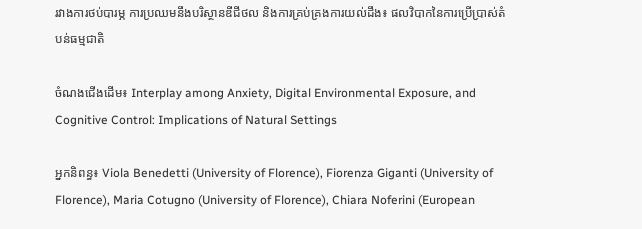រវាងការថប់បារម្ភ ការប្រឈមនឹងបរិស្ថានឌីជីថល និងការគ្រប់គ្រងការយល់ដឹង៖ ផលវិបាកនៃការប្រើប្រាស់តំបន់ធម្មជាតិ

ចំណងជើងដើម៖ Interplay among Anxiety, Digital Environmental Exposure, and Cognitive Control: Implications of Natural Settings

អ្នកនិពន្ធ៖ Viola Benedetti (University of Florence), Fiorenza Giganti (University of Florence), Maria Cotugno (University of Florence), Chiara Noferini (European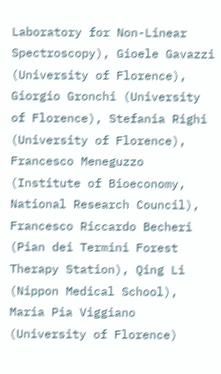Laboratory for Non-Linear Spectroscopy), Gioele Gavazzi (University of Florence), Giorgio Gronchi (University of Florence), Stefania Righi (University of Florence), Francesco Meneguzzo (Institute of Bioeconomy, National Research Council), Francesco Riccardo Becheri (Pian dei Termini Forest Therapy Station), Qing Li (Nippon Medical School), Maria Pia Viggiano (University of Florence)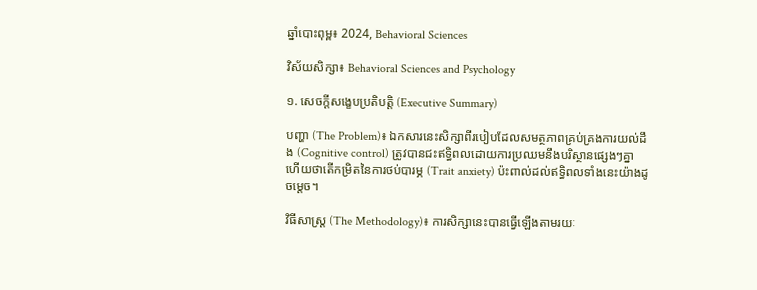ឆ្នាំបោះពុម្ព៖ 2024, Behavioral Sciences

វិស័យសិក្សា៖ Behavioral Sciences and Psychology

១. សេចក្តីសង្ខេបប្រតិបត្តិ (Executive Summary)

បញ្ហា (The Problem)៖ ឯកសារនេះសិក្សាពីរបៀបដែលសមត្ថភាពគ្រប់គ្រងការយល់ដឹង (Cognitive control) ត្រូវបានជះឥទ្ធិពលដោយការប្រឈមនឹងបរិស្ថានផ្សេងៗគ្នា ហើយថាតើកម្រិតនៃការថប់បារម្ភ (Trait anxiety) ប៉ះពាល់ដល់ឥទ្ធិពលទាំងនេះយ៉ាងដូចម្តេច។

វិធីសាស្ត្រ (The Methodology)៖ ការសិក្សានេះបានធ្វើឡើងតាមរយៈ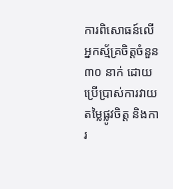ការពិសោធន៍លើអ្នកស្ម័គ្រចិត្តចំនួន ៣០ នាក់ ដោយប្រើប្រាស់ការវាយតម្លៃផ្លូវចិត្ត និងការ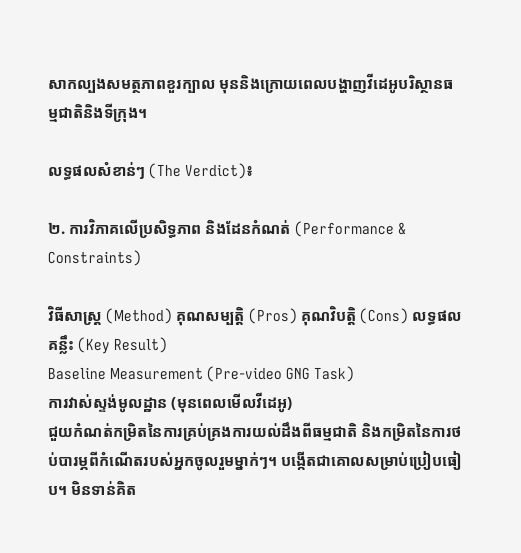សាកល្បងសមត្ថភាពខួរក្បាល មុននិងក្រោយពេលបង្ហាញវីដេអូបរិស្ថានធម្មជាតិនិងទីក្រុង។

លទ្ធផលសំខាន់ៗ (The Verdict)៖

២. ការវិភាគលើប្រសិទ្ធភាព និងដែនកំណត់ (Performance & Constraints)

វិធីសាស្ត្រ (Method) គុណសម្បត្តិ (Pros) គុណវិបត្តិ (Cons) លទ្ធផលគន្លឹះ (Key Result)
Baseline Measurement (Pre-video GNG Task)
ការវាស់ស្ទង់មូលដ្ឋាន (មុនពេលមើលវីដេអូ)
ជួយកំណត់កម្រិតនៃការគ្រប់គ្រងការយល់ដឹងពីធម្មជាតិ និងកម្រិតនៃការថប់បារម្ភពីកំណើតរបស់អ្នកចូលរួមម្នាក់ៗ។ បង្កើតជាគោលសម្រាប់ប្រៀបធៀប។ មិនទាន់គិត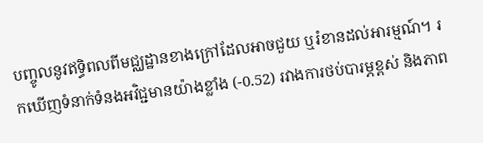បញ្ចូលនូវឥទ្ធិពលពីមជ្ឈដ្ឋានខាងក្រៅដែលអាចជួយ ឬរំខានដល់អារម្មណ៍។ រកឃើញទំនាក់ទំនងអវិជ្ជមានយ៉ាងខ្លាំង (-0.52) រវាងការថប់បារម្ភខ្ពស់ និងភាព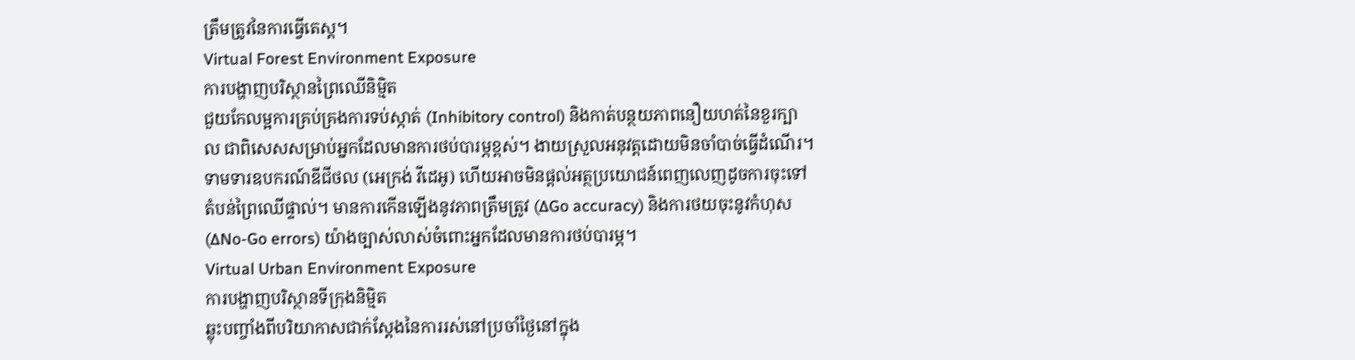ត្រឹមត្រូវនៃការធ្វើតេស្ត។
Virtual Forest Environment Exposure
ការបង្ហាញបរិស្ថានព្រៃឈើនិម្មិត
ជួយកែលម្អការគ្រប់គ្រងការទប់ស្កាត់ (Inhibitory control) និងកាត់បន្ថយភាពនឿយហត់នៃខួរក្បាល ជាពិសេសសម្រាប់អ្នកដែលមានការថប់បារម្ភខ្ពស់។ ងាយស្រួលអនុវត្តដោយមិនចាំបាច់ធ្វើដំណើរ។ ទាមទារឧបករណ៍ឌីជីថល (អេក្រង់ វីដេអូ) ហើយអាចមិនផ្តល់អត្ថប្រយោជន៍ពេញលេញដូចការចុះទៅតំបន់ព្រៃឈើផ្ទាល់។ មានការកើនឡើងនូវភាពត្រឹមត្រូវ (∆Go accuracy) និងការថយចុះនូវកំហុស (∆No-Go errors) យ៉ាងច្បាស់លាស់ចំពោះអ្នកដែលមានការថប់បារម្ភ។
Virtual Urban Environment Exposure
ការបង្ហាញបរិស្ថានទីក្រុងនិម្មិត
ឆ្លុះបញ្ចាំងពីបរិយាកាសជាក់ស្តែងនៃការរស់នៅប្រចាំថ្ងៃនៅក្នុង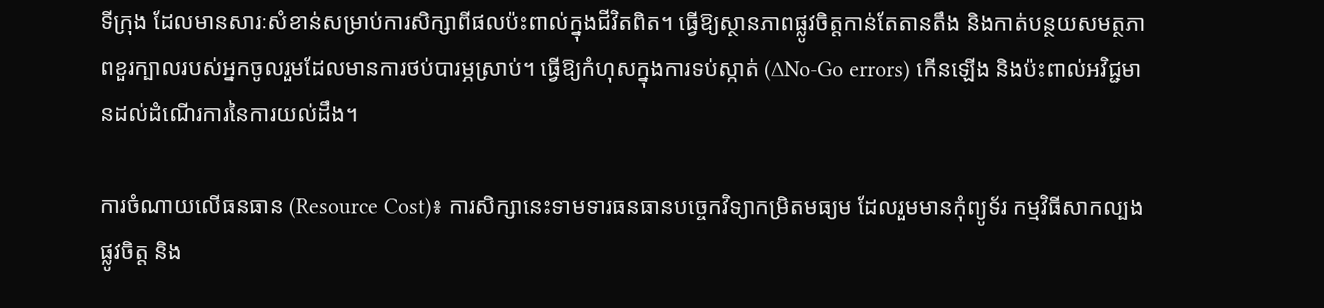ទីក្រុង ដែលមានសារៈសំខាន់សម្រាប់ការសិក្សាពីផលប៉ះពាល់ក្នុងជីវិតពិត។ ធ្វើឱ្យស្ថានភាពផ្លូវចិត្តកាន់តែតានតឹង និងកាត់បន្ថយសមត្ថភាពខួរក្បាលរបស់អ្នកចូលរួមដែលមានការថប់បារម្ភស្រាប់។ ធ្វើឱ្យកំហុសក្នុងការទប់ស្កាត់ (∆No-Go errors) កើនឡើង និងប៉ះពាល់អវិជ្ជមានដល់ដំណើរការនៃការយល់ដឹង។

ការចំណាយលើធនធាន (Resource Cost)៖ ការសិក្សានេះទាមទារធនធានបច្ចេកវិទ្យាកម្រិតមធ្យម ដែលរួមមានកុំព្យូទ័រ កម្មវិធីសាកល្បងផ្លូវចិត្ត និង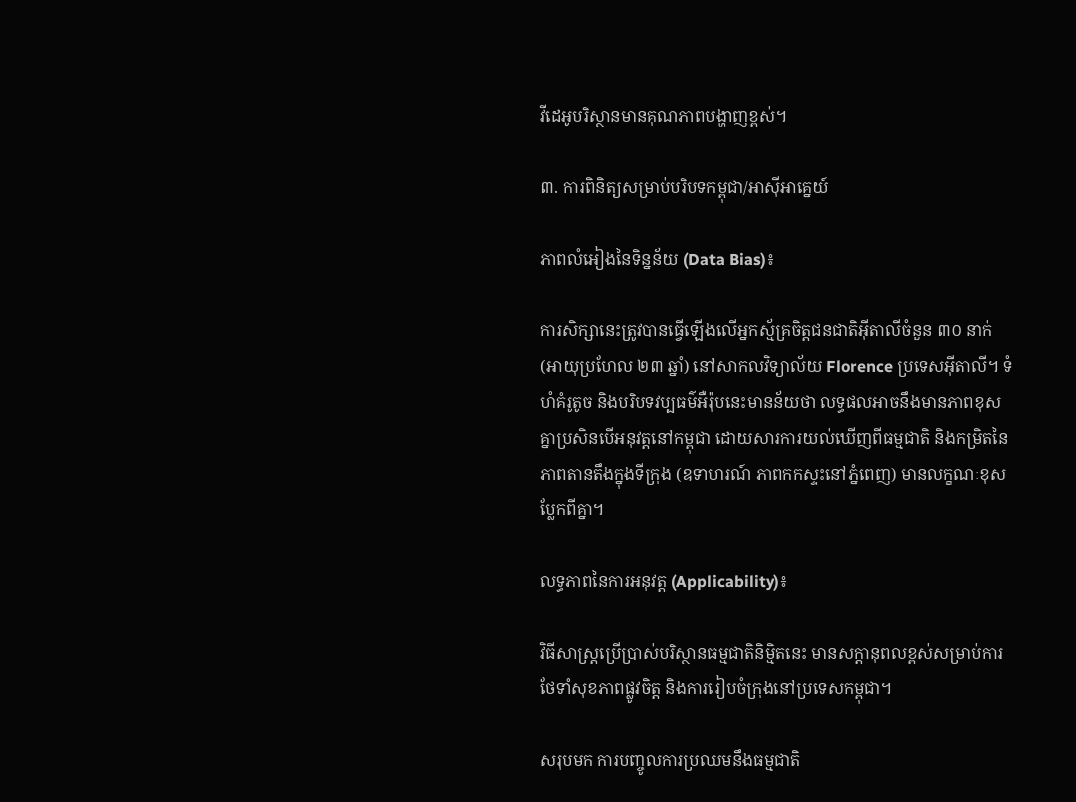វីដេអូបរិស្ថានមានគុណភាពបង្ហាញខ្ពស់។

៣. ការពិនិត្យសម្រាប់បរិបទកម្ពុជា/អាស៊ីអាគ្នេយ៍

ភាពលំអៀងនៃទិន្នន័យ (Data Bias)៖

ការសិក្សានេះត្រូវបានធ្វើឡើងលើអ្នកស្ម័គ្រចិត្តជនជាតិអ៊ីតាលីចំនួន ៣០ នាក់ (អាយុប្រហែល ២៣ ឆ្នាំ) នៅសាកលវិទ្យាល័យ Florence ប្រទេសអ៊ីតាលី។ ទំហំគំរូតូច និងបរិបទវប្បធម៌អឺរ៉ុបនេះមានន័យថា លទ្ធផលអាចនឹងមានភាពខុសគ្នាប្រសិនបើអនុវត្តនៅកម្ពុជា ដោយសារការយល់ឃើញពីធម្មជាតិ និងកម្រិតនៃភាពតានតឹងក្នុងទីក្រុង (ឧទាហរណ៍ ភាពកកស្ទះនៅភ្នំពេញ) មានលក្ខណៈខុសប្លែកពីគ្នា។

លទ្ធភាពនៃការអនុវត្ត (Applicability)៖

វិធីសាស្រ្តប្រើប្រាស់បរិស្ថានធម្មជាតិនិម្មិតនេះ មានសក្តានុពលខ្ពស់សម្រាប់ការថែទាំសុខភាពផ្លូវចិត្ត និងការរៀបចំក្រុងនៅប្រទេសកម្ពុជា។

សរុបមក ការបញ្ចូលការប្រឈមនឹងធម្មជាតិ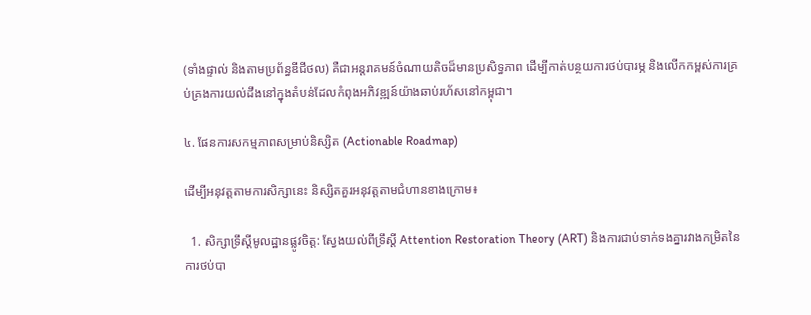(ទាំងផ្ទាល់ និងតាមប្រព័ន្ធឌីជីថល) គឺជាអន្តរាគមន៍ចំណាយតិចដ៏មានប្រសិទ្ធភាព ដើម្បីកាត់បន្ថយការថប់បារម្ភ និងលើកកម្ពស់ការគ្រប់គ្រងការយល់ដឹងនៅក្នុងតំបន់ដែលកំពុងអភិវឌ្ឍន៍យ៉ាងឆាប់រហ័សនៅកម្ពុជា។

៤. ផែនការសកម្មភាពសម្រាប់និស្សិត (Actionable Roadmap)

ដើម្បីអនុវត្តតាមការសិក្សានេះ និស្សិតគួរអនុវត្តតាមជំហានខាងក្រោម៖

  1. សិក្សាទ្រឹស្តីមូលដ្ឋានផ្លូវចិត្ត: ស្វែងយល់ពីទ្រឹស្តី Attention Restoration Theory (ART) និងការជាប់ទាក់ទងគ្នារវាងកម្រិតនៃការថប់បា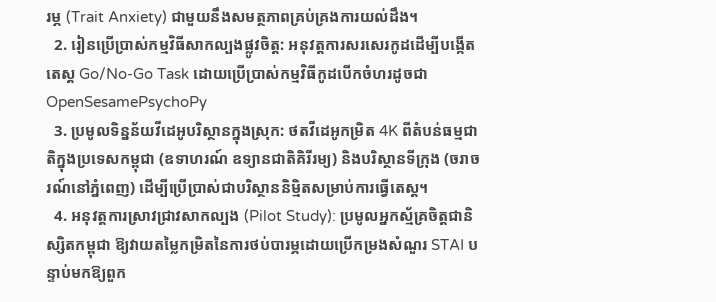រម្ភ (Trait Anxiety) ជាមួយនឹងសមត្ថភាពគ្រប់គ្រងការយល់ដឹង។
  2. រៀនប្រើប្រាស់កម្មវិធីសាកល្បងផ្លូវចិត្ត: អនុវត្តការសរសេរកូដដើម្បីបង្កើតតេស្ត Go/No-Go Task ដោយប្រើប្រាស់កម្មវិធីកូដបើកចំហរដូចជា OpenSesamePsychoPy
  3. ប្រមូលទិន្នន័យវីដេអូបរិស្ថានក្នុងស្រុក: ថតវីដេអូកម្រិត 4K ពីតំបន់ធម្មជាតិក្នុងប្រទេសកម្ពុជា (ឧទាហរណ៍ ឧទ្យានជាតិគិរីរម្យ) និងបរិស្ថានទីក្រុង (ចរាចរណ៍នៅភ្នំពេញ) ដើម្បីប្រើប្រាស់ជាបរិស្ថាននិម្មិតសម្រាប់ការធ្វើតេស្ត។
  4. អនុវត្តការស្រាវជ្រាវសាកល្បង (Pilot Study): ប្រមូលអ្នកស្ម័គ្រចិត្តជានិស្សិតកម្ពុជា ឱ្យវាយតម្លៃកម្រិតនៃការថប់បារម្ភដោយប្រើកម្រងសំណួរ STAI បន្ទាប់មកឱ្យពួក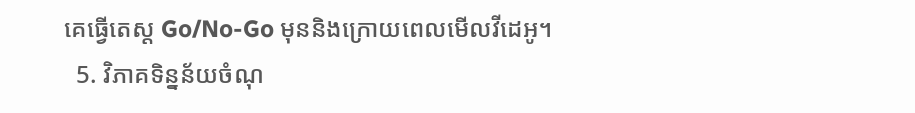គេធ្វើតេស្ត Go/No-Go មុននិងក្រោយពេលមើលវីដេអូ។
  5. វិភាគទិន្នន័យចំណុ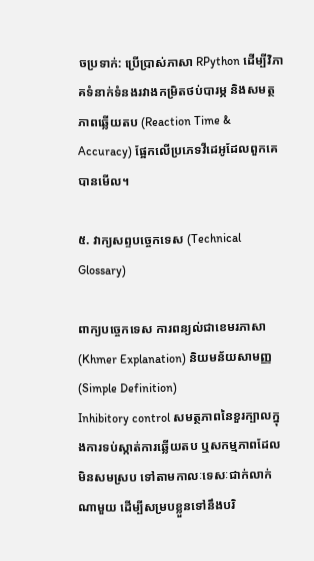ចប្រទាក់: ប្រើប្រាស់ភាសា RPython ដើម្បីវិភាគទំនាក់ទំនងរវាងកម្រិតថប់បារម្ភ និងសមត្ថភាពឆ្លើយតប (Reaction Time & Accuracy) ផ្អែកលើប្រភេទវីដេអូដែលពួកគេបានមើល។

៥. វាក្យសព្ទបច្ចេកទេស (Technical Glossary)

ពាក្យបច្ចេកទេស ការពន្យល់ជាខេមរភាសា (Khmer Explanation) និយមន័យសាមញ្ញ (Simple Definition)
Inhibitory control សមត្ថភាពនៃខួរក្បាលក្នុងការទប់ស្កាត់ការឆ្លើយតប ឬសកម្មភាពដែលមិនសមស្រប ទៅតាមកាលៈទេសៈជាក់លាក់ណាមួយ ដើម្បីសម្របខ្លួនទៅនឹងបរិ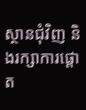ស្ថានជុំវិញ និងរក្សាការផ្តោត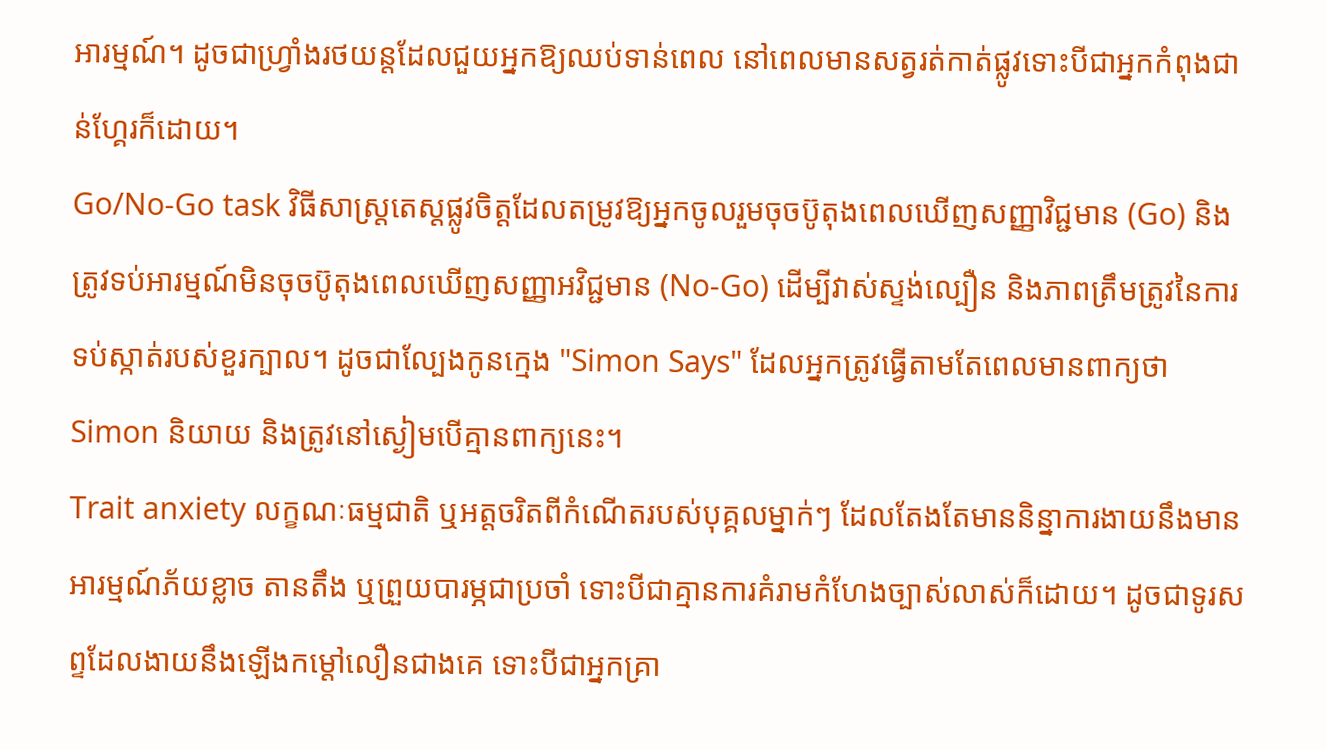អារម្មណ៍។ ដូចជាហ្វ្រាំងរថយន្តដែលជួយអ្នកឱ្យឈប់ទាន់ពេល នៅពេលមានសត្វរត់កាត់ផ្លូវទោះបីជាអ្នកកំពុងជាន់ហ្គែរក៏ដោយ។
Go/No-Go task វិធីសាស្រ្តតេស្តផ្លូវចិត្តដែលតម្រូវឱ្យអ្នកចូលរួមចុចប៊ូតុងពេលឃើញសញ្ញាវិជ្ជមាន (Go) និងត្រូវទប់អារម្មណ៍មិនចុចប៊ូតុងពេលឃើញសញ្ញាអវិជ្ជមាន (No-Go) ដើម្បីវាស់ស្ទង់ល្បឿន និងភាពត្រឹមត្រូវនៃការទប់ស្កាត់របស់ខួរក្បាល។ ដូចជាល្បែងកូនក្មេង "Simon Says" ដែលអ្នកត្រូវធ្វើតាមតែពេលមានពាក្យថា Simon និយាយ និងត្រូវនៅស្ងៀមបើគ្មានពាក្យនេះ។
Trait anxiety លក្ខណៈធម្មជាតិ ឬអត្តចរិតពីកំណើតរបស់បុគ្គលម្នាក់ៗ ដែលតែងតែមាននិន្នាការងាយនឹងមានអារម្មណ៍ភ័យខ្លាច តានតឹង ឬព្រួយបារម្ភជាប្រចាំ ទោះបីជាគ្មានការគំរាមកំហែងច្បាស់លាស់ក៏ដោយ។ ដូចជាទូរសព្ទដែលងាយនឹងឡើងកម្ដៅលឿនជាងគេ ទោះបីជាអ្នកគ្រា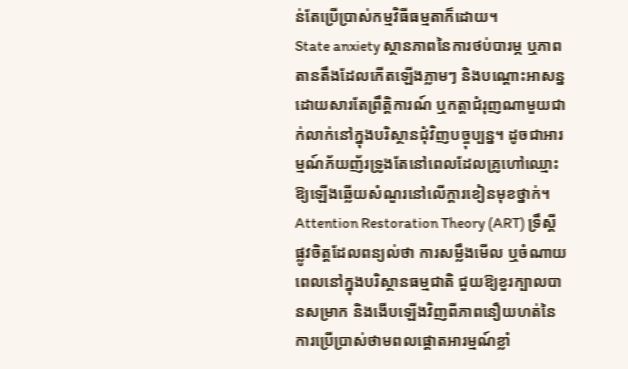ន់តែប្រើប្រាស់កម្មវិធីធម្មតាក៏ដោយ។
State anxiety ស្ថានភាពនៃការថប់បារម្ភ ឬភាពតានតឹងដែលកើតឡើងភ្លាមៗ និងបណ្តោះអាសន្ន ដោយសារតែព្រឹត្តិការណ៍ ឬកត្តាជំរុញណាមួយជាក់លាក់នៅក្នុងបរិស្ថានជុំវិញបច្ចុប្បន្ន។ ដូចជាអារម្មណ៍ភ័យញ័រទ្រូងតែនៅពេលដែលគ្រូហៅឈ្មោះឱ្យឡើងឆ្លើយសំណួរនៅលើក្តារខៀនមុខថ្នាក់។
Attention Restoration Theory (ART) ទ្រឹស្តីផ្លូវចិត្តដែលពន្យល់ថា ការសម្លឹងមើល ឬចំណាយពេលនៅក្នុងបរិស្ថានធម្មជាតិ ជួយឱ្យខួរក្បាលបានសម្រាក និងងើបឡើងវិញពីភាពនឿយហត់នៃការប្រើប្រាស់ថាមពលផ្តោតអារម្មណ៍ខ្លាំ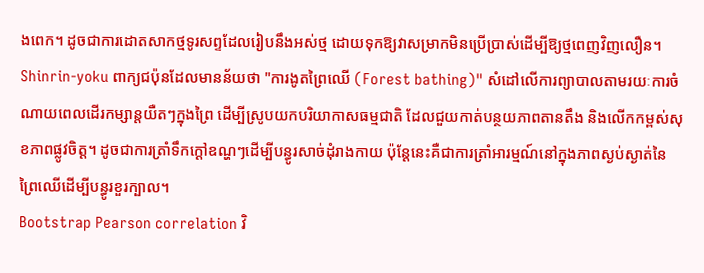ងពេក។ ដូចជាការដោតសាកថ្មទូរសព្ទដែលរៀបនឹងអស់ថ្ម ដោយទុកឱ្យវាសម្រាកមិនប្រើប្រាស់ដើម្បីឱ្យថ្មពេញវិញលឿន។
Shinrin-yoku ពាក្យជប៉ុនដែលមានន័យថា "ការងូតព្រៃឈើ (Forest bathing)" សំដៅលើការព្យាបាលតាមរយៈការចំណាយពេលដើរកម្សាន្តយឺតៗក្នុងព្រៃ ដើម្បីស្រូបយកបរិយាកាសធម្មជាតិ ដែលជួយកាត់បន្ថយភាពតានតឹង និងលើកកម្ពស់សុខភាពផ្លូវចិត្ត។ ដូចជាការត្រាំទឹកក្ដៅឧណ្ហៗដើម្បីបន្ធូរសាច់ដុំរាងកាយ ប៉ុន្តែនេះគឺជាការត្រាំអារម្មណ៍នៅក្នុងភាពស្ងប់ស្ងាត់នៃព្រៃឈើដើម្បីបន្ធូរខួរក្បាល។
Bootstrap Pearson correlation វិ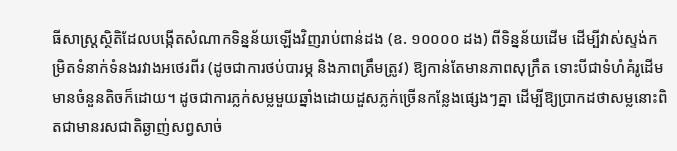ធីសាស្រ្តស្ថិតិដែលបង្កើតសំណាកទិន្នន័យឡើងវិញរាប់ពាន់ដង (ឧ. ១០០០០ ដង) ពីទិន្នន័យដើម ដើម្បីវាស់ស្ទង់កម្រិតទំនាក់ទំនងរវាងអថេរពីរ (ដូចជាការថប់បារម្ភ និងភាពត្រឹមត្រូវ) ឱ្យកាន់តែមានភាពសុក្រឹត ទោះបីជាទំហំគំរូដើមមានចំនួនតិចក៏ដោយ។ ដូចជាការភ្លក់សម្លមួយឆ្នាំងដោយដួសភ្លក់ច្រើនកន្លែងផ្សេងៗគ្នា ដើម្បីឱ្យប្រាកដថាសម្លនោះពិតជាមានរសជាតិឆ្ងាញ់សព្វសាច់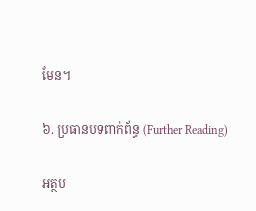មែន។

៦. ប្រធានបទពាក់ព័ន្ធ (Further Reading)

អត្ថប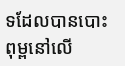ទដែលបានបោះពុម្ពនៅលើ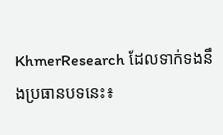KhmerResearch ដែលទាក់ទងនឹងប្រធានបទនេះ៖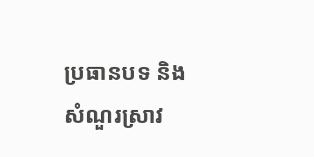ប្រធានបទ និងសំណួរស្រាវ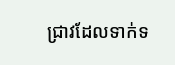ជ្រាវដែលទាក់ទ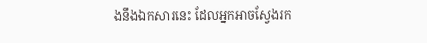ងនឹងឯកសារនេះ ដែលអ្នកអាចស្វែងរក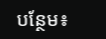បន្ថែម៖